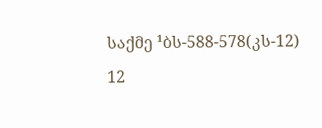საქმე ¹ბს-588-578(კს-12) 12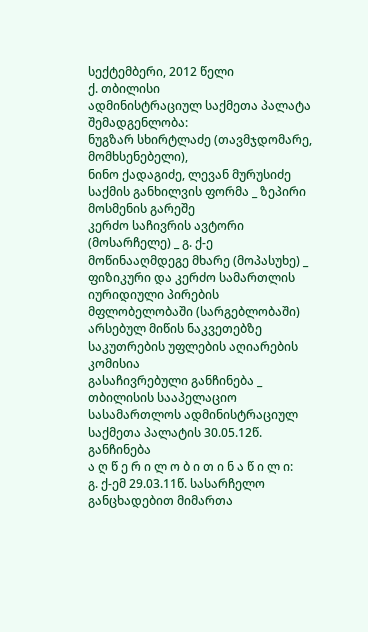სექტემბერი, 2012 წელი
ქ. თბილისი
ადმინისტრაციულ საქმეთა პალატა
შემადგენლობა:
ნუგზარ სხირტლაძე (თავმჯდომარე, მომხსენებელი),
ნინო ქადაგიძე, ლევან მურუსიძე
საქმის განხილვის ფორმა _ ზეპირი მოსმენის გარეშე
კერძო საჩივრის ავტორი (მოსარჩელე) _ გ. ქ-ე
მოწინააღმდეგე მხარე (მოპასუხე) _ ფიზიკური და კერძო სამართლის იურიდიული პირების მფლობელობაში (სარგებლობაში) არსებულ მიწის ნაკვეთებზე საკუთრების უფლების აღიარების კომისია
გასაჩივრებული განჩინება _ თბილისის სააპელაციო სასამართლოს ადმინისტრაციულ საქმეთა პალატის 30.05.12წ. განჩინება
ა ღ წ ე რ ი ლ ო ბ ი თ ი ნ ა წ ი ლ ი:
გ. ქ-ემ 29.03.11წ. სასარჩელო განცხადებით მიმართა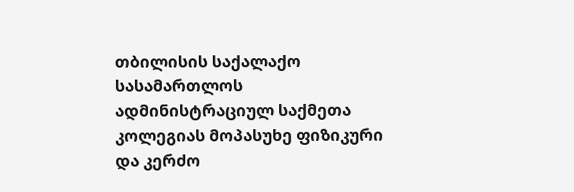თბილისის საქალაქო სასამართლოს ადმინისტრაციულ საქმეთა კოლეგიას მოპასუხე ფიზიკური და კერძო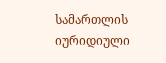სამართლის იურიდიული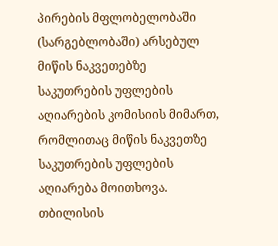პირების მფლობელობაში (სარგებლობაში) არსებულ მიწის ნაკვეთებზე საკუთრების უფლების აღიარების კომისიის მიმართ, რომლითაც მიწის ნაკვეთზე საკუთრების უფლების აღიარება მოითხოვა.
თბილისის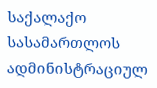საქალაქო სასამართლოს ადმინისტრაციულ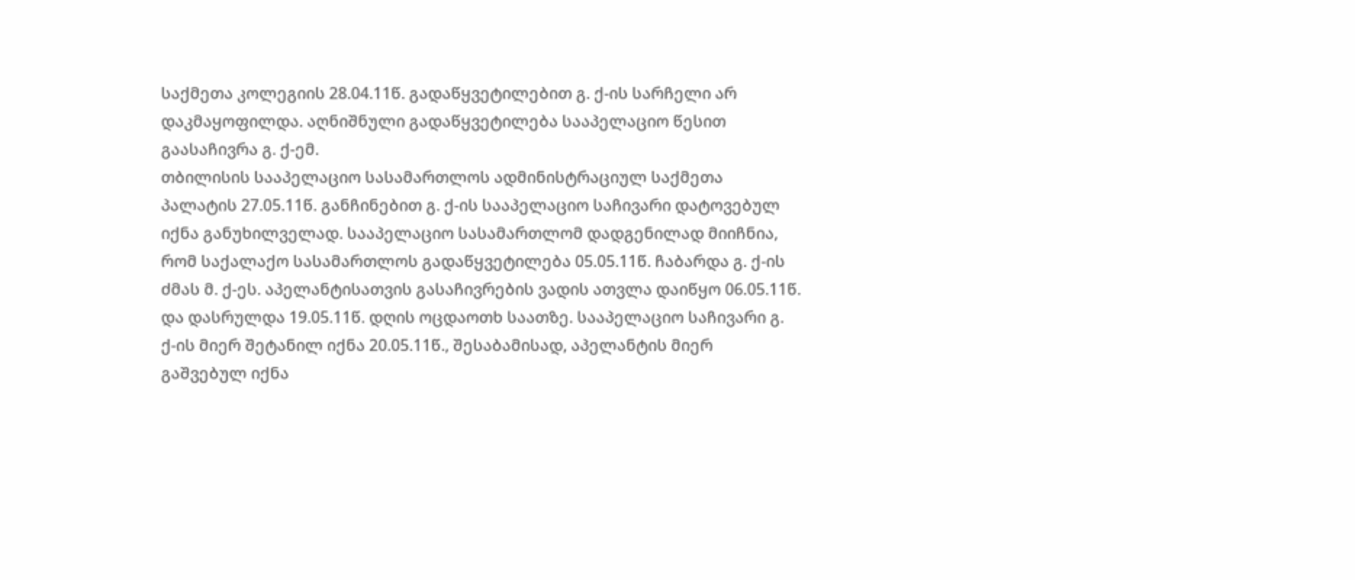საქმეთა კოლეგიის 28.04.11წ. გადაწყვეტილებით გ. ქ-ის სარჩელი არ დაკმაყოფილდა. აღნიშნული გადაწყვეტილება სააპელაციო წესით გაასაჩივრა გ. ქ-ემ.
თბილისის სააპელაციო სასამართლოს ადმინისტრაციულ საქმეთა პალატის 27.05.11წ. განჩინებით გ. ქ-ის სააპელაციო საჩივარი დატოვებულ იქნა განუხილველად. სააპელაციო სასამართლომ დადგენილად მიიჩნია, რომ საქალაქო სასამართლოს გადაწყვეტილება 05.05.11წ. ჩაბარდა გ. ქ-ის ძმას მ. ქ-ეს. აპელანტისათვის გასაჩივრების ვადის ათვლა დაიწყო 06.05.11წ. და დასრულდა 19.05.11წ. დღის ოცდაოთხ საათზე. სააპელაციო საჩივარი გ. ქ-ის მიერ შეტანილ იქნა 20.05.11წ., შესაბამისად, აპელანტის მიერ გაშვებულ იქნა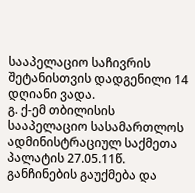სააპელაციო საჩივრის შეტანისთვის დადგენილი 14 დღიანი ვადა.
გ. ქ-ემ თბილისის სააპელაციო სასამართლოს ადმინისტრაციულ საქმეთა პალატის 27.05.11წ. განჩინების გაუქმება და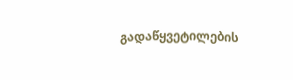გადაწყვეტილების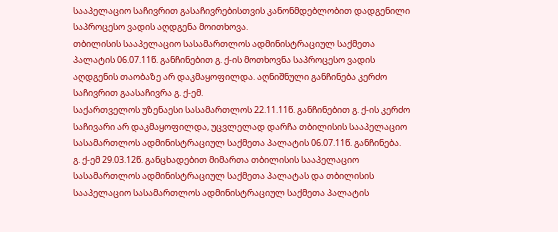სააპელაციო საჩივრით გასაჩივრებისთვის კანონმდებლობით დადგენილი საპროცესო ვადის აღდგენა მოითხოვა.
თბილისის სააპელაციო სასამართლოს ადმინისტრაციულ საქმეთა პალატის 06.07.11წ. განჩინებით გ. ქ-ის მოთხოვნა საპროცესო ვადის აღდგენის თაობაზე არ დაკმაყოფილდა. აღნიშნული განჩინება კერძო საჩივრით გაასაჩივრა გ. ქ-ემ.
საქართველოს უზენაესი სასამართლოს 22.11.11წ. განჩინებით გ. ქ-ის კერძო საჩივარი არ დაკმაყოფილდა, უცვლელად დარჩა თბილისის სააპელაციო სასამართლოს ადმინისტრაციულ საქმეთა პალატის 06.07.11წ. განჩინება.
გ. ქ-ემ 29.03.12წ. განცხადებით მიმართა თბილისის სააპელაციო სასამართლოს ადმინისტრაციულ საქმეთა პალატას და თბილისის სააპელაციო სასამართლოს ადმინისტრაციულ საქმეთა პალატის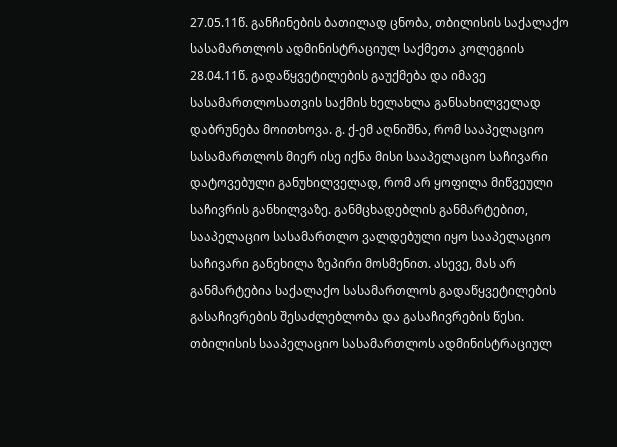27.05.11წ. განჩინების ბათილად ცნობა, თბილისის საქალაქო სასამართლოს ადმინისტრაციულ საქმეთა კოლეგიის 28.04.11წ. გადაწყვეტილების გაუქმება და იმავე სასამართლოსათვის საქმის ხელახლა განსახილველად დაბრუნება მოითხოვა. გ. ქ-ემ აღნიშნა, რომ სააპელაციო სასამართლოს მიერ ისე იქნა მისი სააპელაციო საჩივარი დატოვებული განუხილველად, რომ არ ყოფილა მიწვეული საჩივრის განხილვაზე. განმცხადებლის განმარტებით, სააპელაციო სასამართლო ვალდებული იყო სააპელაციო საჩივარი განეხილა ზეპირი მოსმენით. ასევე, მას არ განმარტებია საქალაქო სასამართლოს გადაწყვეტილების გასაჩივრების შესაძლებლობა და გასაჩივრების წესი.
თბილისის სააპელაციო სასამართლოს ადმინისტრაციულ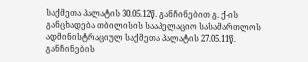საქმეთა პალატის 30.05.12წ. განჩინებით გ. ქ-ის განცხადება თბილისის სააპელაციო სასამართლოს ადმინისტრაციულ საქმეთა პალატის 27.05.11წ. განჩინების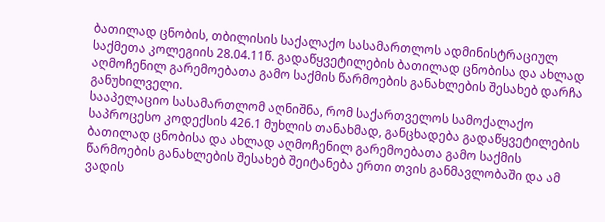ბათილად ცნობის, თბილისის საქალაქო სასამართლოს ადმინისტრაციულ საქმეთა კოლეგიის 28.04.11წ. გადაწყვეტილების ბათილად ცნობისა და ახლად აღმოჩენილ გარემოებათა გამო საქმის წარმოების განახლების შესახებ დარჩა განუხილველი.
სააპელაციო სასამართლომ აღნიშნა, რომ საქართველოს სამოქალაქო საპროცესო კოდექსის 426.1 მუხლის თანახმად, განცხადება გადაწყვეტილების ბათილად ცნობისა და ახლად აღმოჩენილ გარემოებათა გამო საქმის წარმოების განახლების შესახებ შეიტანება ერთი თვის განმავლობაში და ამ ვადის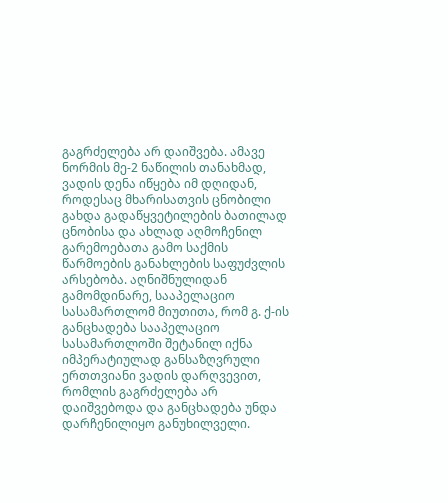გაგრძელება არ დაიშვება. ამავე ნორმის მე-2 ნაწილის თანახმად, ვადის დენა იწყება იმ დღიდან, როდესაც მხარისათვის ცნობილი გახდა გადაწყვეტილების ბათილად ცნობისა და ახლად აღმოჩენილ გარემოებათა გამო საქმის წარმოების განახლების საფუძვლის არსებობა. აღნიშნულიდან გამომდინარე, სააპელაციო სასამართლომ მიუთითა, რომ გ. ქ-ის განცხადება სააპელაციო სასამართლოში შეტანილ იქნა იმპერატიულად განსაზღვრული ერთთვიანი ვადის დარღვევით, რომლის გაგრძელება არ დაიშვებოდა და განცხადება უნდა დარჩენილიყო განუხილველი.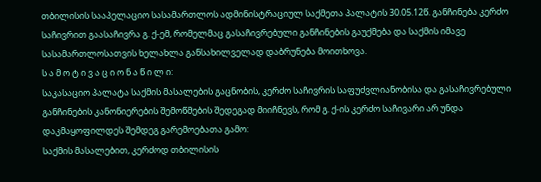თბილისის სააპელაციო სასამართლოს ადმინისტრაციულ საქმეთა პალატის 30.05.12წ. განჩინება კერძო საჩივრით გაასაჩივრა გ. ქ-ემ, რომელმაც გასაჩივრებული განჩინების გაუქმება და საქმის იმავე სასამართლოსათვის ხელახლა განსახილველად დაბრუნება მოითხოვა.
ს ა მ ო ტ ი ვ ა ც ი ო ნ ა წ ი ლ ი:
საკასაციო პალატა საქმის მასალების გაცნობის, კერძო საჩივრის საფუძვლიანობისა და გასაჩივრებული განჩინების კანონიერების შემოწმების შედეგად მიიჩნევს, რომ გ. ქ-ის კერძო საჩივარი არ უნდა დაკმაყოფილდეს შემდეგ გარემოებათა გამო:
საქმის მასალებით, კერძოდ თბილისის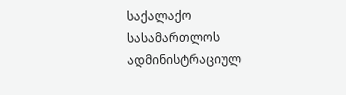საქალაქო სასამართლოს ადმინისტრაციულ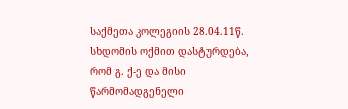საქმეთა კოლეგიის 28.04.11წ. სხდომის ოქმით დასტურდება, რომ გ. ქ-ე და მისი წარმომადგენელი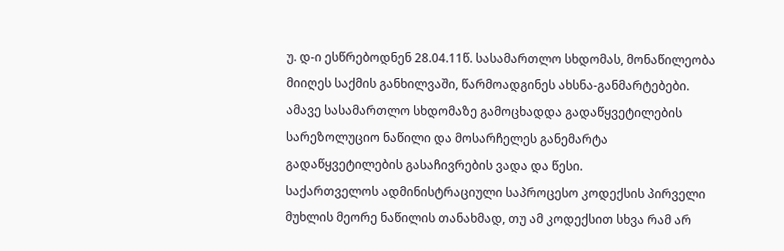უ. დ-ი ესწრებოდნენ 28.04.11წ. სასამართლო სხდომას, მონაწილეობა მიიღეს საქმის განხილვაში, წარმოადგინეს ახსნა-განმარტებები. ამავე სასამართლო სხდომაზე გამოცხადდა გადაწყვეტილების სარეზოლუციო ნაწილი და მოსარჩელეს განემარტა გადაწყვეტილების გასაჩივრების ვადა და წესი.
საქართველოს ადმინისტრაციული საპროცესო კოდექსის პირველი მუხლის მეორე ნაწილის თანახმად, თუ ამ კოდექსით სხვა რამ არ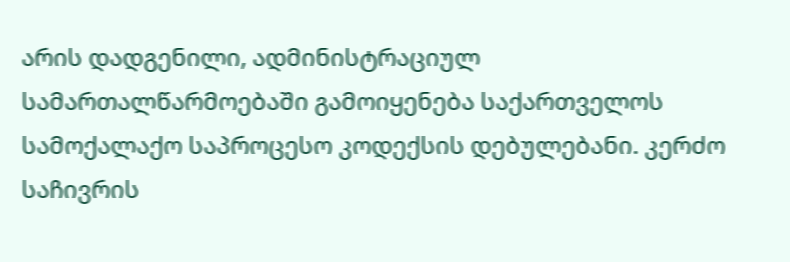არის დადგენილი, ადმინისტრაციულ სამართალწარმოებაში გამოიყენება საქართველოს სამოქალაქო საპროცესო კოდექსის დებულებანი. კერძო საჩივრის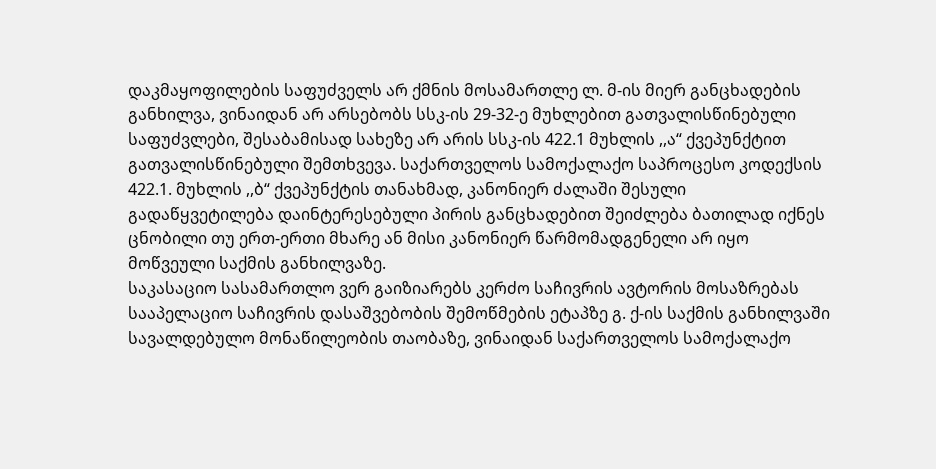დაკმაყოფილების საფუძველს არ ქმნის მოსამართლე ლ. მ-ის მიერ განცხადების განხილვა, ვინაიდან არ არსებობს სსკ-ის 29-32-ე მუხლებით გათვალისწინებული საფუძვლები, შესაბამისად სახეზე არ არის სსკ-ის 422.1 მუხლის ,,ა“ ქვეპუნქტით გათვალისწინებული შემთხვევა. საქართველოს სამოქალაქო საპროცესო კოდექსის 422.1. მუხლის ,,ბ“ ქვეპუნქტის თანახმად, კანონიერ ძალაში შესული გადაწყვეტილება დაინტერესებული პირის განცხადებით შეიძლება ბათილად იქნეს ცნობილი თუ ერთ-ერთი მხარე ან მისი კანონიერ წარმომადგენელი არ იყო მოწვეული საქმის განხილვაზე.
საკასაციო სასამართლო ვერ გაიზიარებს კერძო საჩივრის ავტორის მოსაზრებას სააპელაციო საჩივრის დასაშვებობის შემოწმების ეტაპზე გ. ქ-ის საქმის განხილვაში სავალდებულო მონაწილეობის თაობაზე, ვინაიდან საქართველოს სამოქალაქო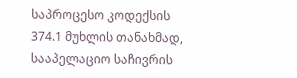საპროცესო კოდექსის 374.1 მუხლის თანახმად, სააპელაციო საჩივრის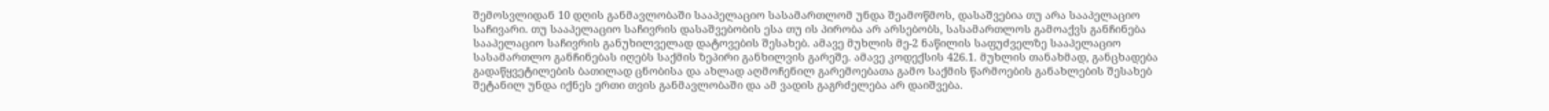შემოსვლიდან 10 დღის განმავლობაში სააპელაციო სასამართლომ უნდა შეამოწმოს, დასაშვებია თუ არა სააპელაციო საჩივარი. თუ სააპელაციო საჩივრის დასაშვებობის ესა თუ ის პირობა არ არსებობს, სასამართლოს გამოაქვს განჩინება სააპელაციო საჩივრის განუხილველად დატოვების შესახებ. ამავე მუხლის მე-2 ნაწილის საფუძველზე სააპელაციო სასამართლო განჩინებას იღებს საქმის ზეპირი განხილვის გარეშე. ამავე კოდექსის 426.1. მუხლის თანახმად, განცხადება გადაწყვეტილების ბათილად ცნობისა და ახლად აღმოჩენილ გარემოებათა გამო საქმის წარმოების განახლების შესახებ შეტანილ უნდა იქნეს ერთი თვის განმავლობაში და ამ ვადის გაგრძელება არ დაიშვება.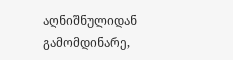აღნიშნულიდან გამომდინარე,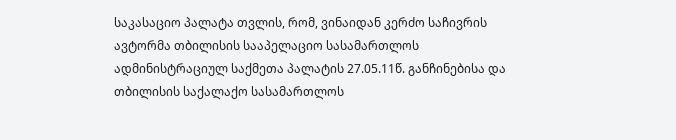საკასაციო პალატა თვლის, რომ, ვინაიდან კერძო საჩივრის ავტორმა თბილისის სააპელაციო სასამართლოს ადმინისტრაციულ საქმეთა პალატის 27.05.11წ. განჩინებისა და თბილისის საქალაქო სასამართლოს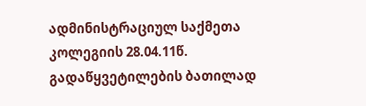ადმინისტრაციულ საქმეთა კოლეგიის 28.04.11წ. გადაწყვეტილების ბათილად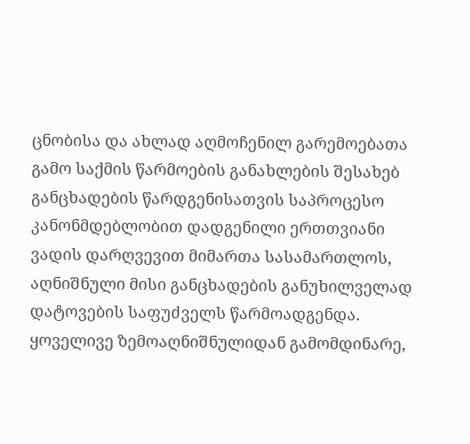ცნობისა და ახლად აღმოჩენილ გარემოებათა გამო საქმის წარმოების განახლების შესახებ განცხადების წარდგენისათვის საპროცესო კანონმდებლობით დადგენილი ერთთვიანი ვადის დარღვევით მიმართა სასამართლოს, აღნიშნული მისი განცხადების განუხილველად დატოვების საფუძველს წარმოადგენდა.
ყოველივე ზემოაღნიშნულიდან გამომდინარე,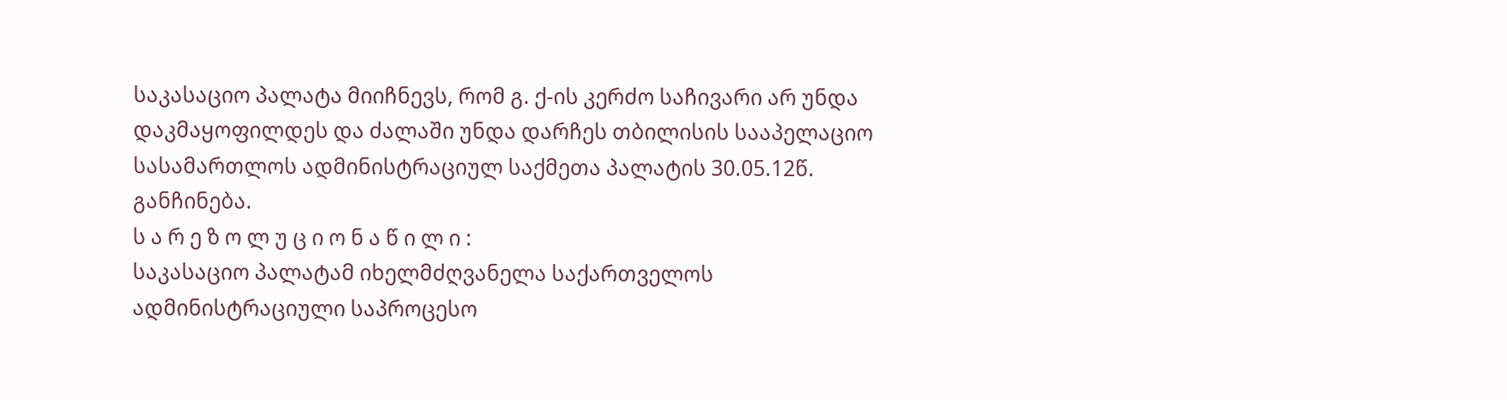საკასაციო პალატა მიიჩნევს, რომ გ. ქ-ის კერძო საჩივარი არ უნდა დაკმაყოფილდეს და ძალაში უნდა დარჩეს თბილისის სააპელაციო სასამართლოს ადმინისტრაციულ საქმეთა პალატის 30.05.12წ. განჩინება.
ს ა რ ე ზ ო ლ უ ც ი ო ნ ა წ ი ლ ი :
საკასაციო პალატამ იხელმძღვანელა საქართველოს ადმინისტრაციული საპროცესო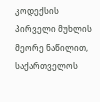კოდექსის პირველი მუხლის მეორე ნაწილით, საქართველოს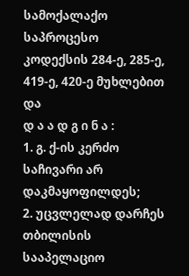სამოქალაქო საპროცესო კოდექსის 284-ე, 285-ე, 419-ე, 420-ე მუხლებით და
დ ა ა დ გ ი ნ ა :
1. გ. ქ-ის კერძო საჩივარი არ დაკმაყოფილდეს;
2. უცვლელად დარჩეს თბილისის სააპელაციო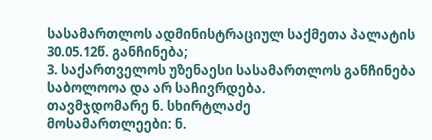სასამართლოს ადმინისტრაციულ საქმეთა პალატის 30.05.12წ. განჩინება;
3. საქართველოს უზენაესი სასამართლოს განჩინება საბოლოოა და არ საჩივრდება.
თავმჯდომარე ნ. სხირტლაძე
მოსამართლეები: ნ.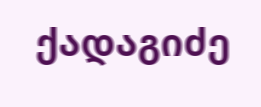ქადაგიძე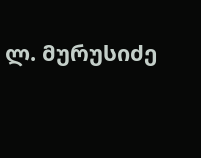ლ. მურუსიძე